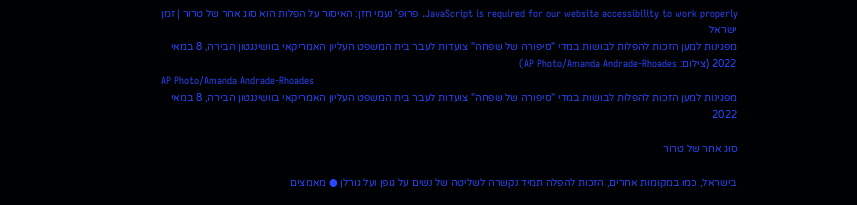JavaScript is required for our website accessibility to work properly. פרופ' נעמי חזן: האיסור על הפלות הוא סוג אחר של טרור | זמן ישראל
מפגינות למען הזכות להפלות לבושות במדי "סיפורה של שפחה" צועדות לעבר בית המשפט העליון האמריקאי בוושינגטון הבירה, 8 במאי 2022 (צילום: AP Photo/Amanda Andrade-Rhoades)
AP Photo/Amanda Andrade-Rhoades
מפגינות למען הזכות להפלות לבושות במדי "סיפורה של שפחה" צועדות לעבר בית המשפט העליון האמריקאי בוושינגטון הבירה, 8 במאי 2022

סוג אחר של טרור

בישראל, כמו במקומות אחרים, הזכות להפלה תמיד נקשרה לשליטה של נשים על גופן ועל גורלן ● מאמצים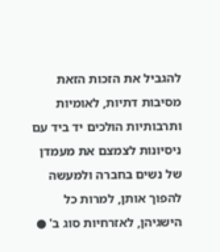להגביל את הזכות הזאת מסיבות דתיות, לאומיות ותרבותיות הולכים יד ביד עם ניסיונות לצמצם את מעמדן של נשים בחברה ולמעשה להפוך אותן, למרות כל הישגיהן, לאזרחיות סוג ב' ●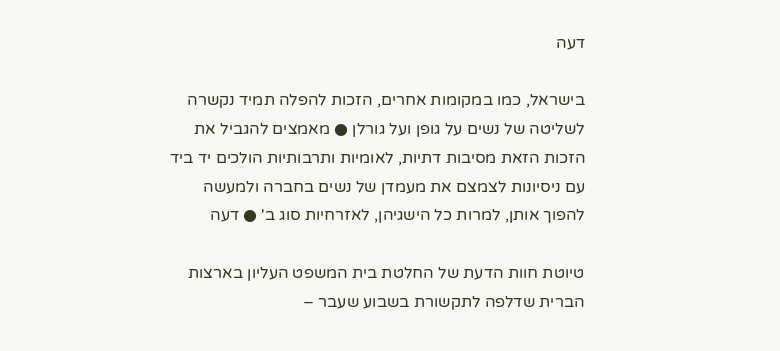דעה

בישראל, כמו במקומות אחרים, הזכות להפלה תמיד נקשרה לשליטה של נשים על גופן ועל גורלן ● מאמצים להגביל את הזכות הזאת מסיבות דתיות, לאומיות ותרבותיות הולכים יד ביד עם ניסיונות לצמצם את מעמדן של נשים בחברה ולמעשה להפוך אותן, למרות כל הישגיהן, לאזרחיות סוג ב' ● דעה

טיוטת חוות הדעת של החלטת בית המשפט העליון בארצות הברית שדלפה לתקשורת בשבוע שעבר –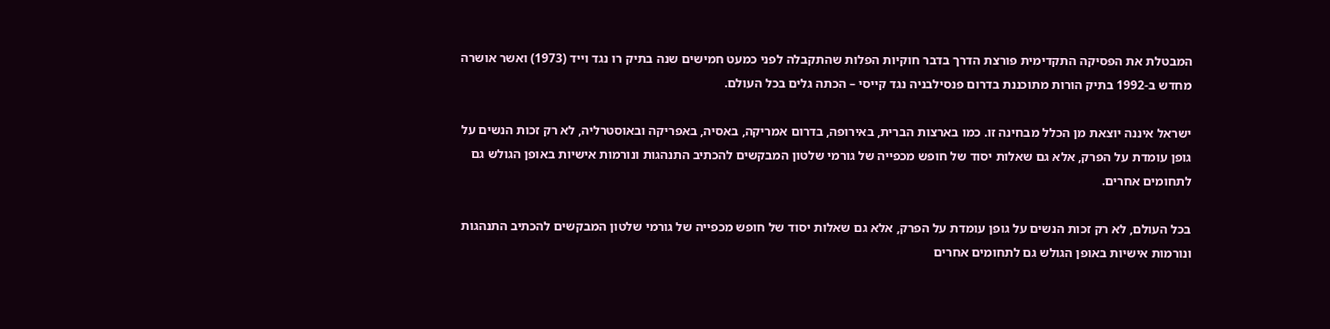המבטלת את הפסיקה התקדימית פורצת הדרך בדבר חוקיות הפלות שהתקבלה לפני כמעט חמישים שנה בתיק רו נגד וייד (1973) ואשר אושרה מחדש ב-1992 בתיק הורות מתוכננת בדרום פנסילבניה נגד קייסי – הכתה גלים בכל העולם.

ישראל איננה יוצאת מן הכלל מבחינה זו. כמו בארצות הברית, באירופה, בדרום אמריקה, באסיה, באפריקה ובאוסטרליה, לא רק זכות הנשים על גופן עומדת על הפרק, אלא גם שאלות יסוד של חופש מכפייה של גורמי שלטון המבקשים להכתיב התנהגות ונורמות אישיות באופן הגולש גם לתחומים אחרים.

בכל העולם, לא רק זכות הנשים על גופן עומדת על הפרק, אלא גם שאלות יסוד של חופש מכפייה של גורמי שלטון המבקשים להכתיב התנהגות ונורמות אישיות באופן הגולש גם לתחומים אחרים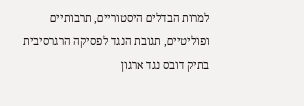למרות הבדלים היסטוריים, תרבותיים ופוליטיים, תגובת הנגד לפסיקה הרגרסיבית בתיק דובס נגד ארגון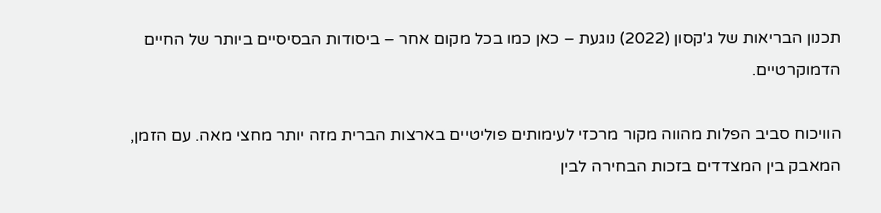תכנון הבריאות של ג'קסון (2022) נוגעת – כאן כמו בכל מקום אחר – ביסודות הבסיסיים ביותר של החיים הדמוקרטיים.

הוויכוח סביב הפלות מהווה מקור מרכזי לעימותים פוליטיים בארצות הברית מזה יותר מחצי מאה. עם הזמן, המאבק בין המצדדים בזכות הבחירה לבין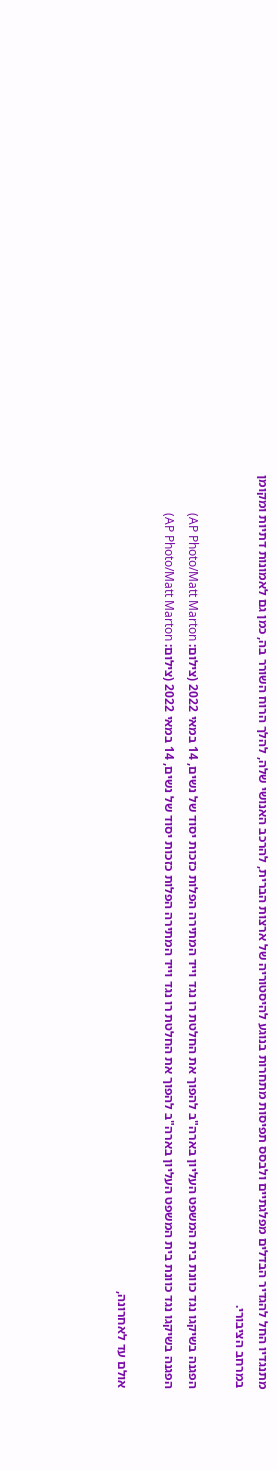מתנגדיו החל להגדיר הבדלים מפלגתיים ולבסס תפיסות מתחרות בנוגע להיסטוריה של ארצות הברית, להרכב האנושי שלה, להלך הרוח השורר בה, כמן גם לאמונות דתיות ומקומן במרחב הציבורי.

הפגנה בשיקגו נגד כוונת בית המשפט העליון בארה"ב להפוך את החלטת רו נגד וייד המתירה הפלות כזכות יסוד של נשים, 14 במאי 2022 (צילום: AP Photo/Matt Marton)
הפגנה בשיקגו נגד כוונת בית המשפט העליון בארה"ב להפוך את החלטת רו נגד וייד המתירה הפלות כזכות יסוד של נשים, 14 במאי 2022 (צילום: AP Photo/Matt Marton)

אולם עד לאחרונה,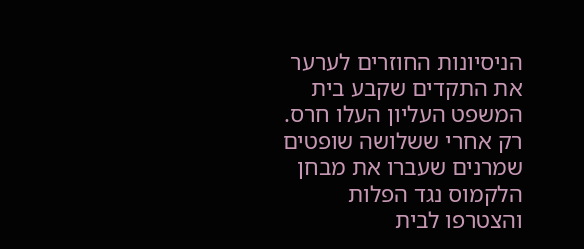הניסיונות החוזרים לערער את התקדים שקבע בית המשפט העליון העלו חרס. רק אחרי ששלושה שופטים שמרנים שעברו את מבחן הלקמוס נגד הפלות והצטרפו לבית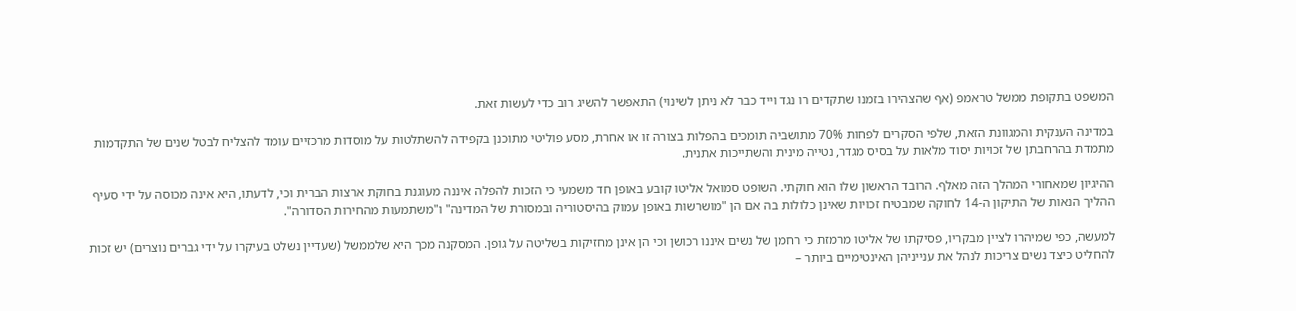המשפט בתקופת ממשל טראמפ (אף שהצהירו בזמנו שתקדים רו נגד וייד כבר לא ניתן לשינוי) התאפשר להשיג רוב כדי לעשות זאת.

במדינה הענקית והמגוונת הזאת, שלפי הסקרים לפחות 70% מתושביה תומכים בהפלות בצורה זו או אחרת, מסע פוליטי מתוכנן בקפידה להשתלטות על מוסדות מרכזיים עומד להצליח לבטל שנים של התקדמות מתמדת בהרחבתן של זכויות יסוד מלאות על בסיס מגדר, נטייה מינית והשתייכות אתנית.

ההיגיון שמאחורי המהלך הזה מאלף. הרובד הראשון שלו הוא חוקתי. השופט סמואל אליטו קובע באופן חד משמעי כי הזכות להפלה איננה מעוגנת בחוקת ארצות הברית וכי, לדעתו, היא אינה מכוסה על ידי סעיף ההליך הנאות של התיקון ה-14 לחוקה שמבטיח זכויות שאינן כלולות בה אם הן "מושרשות באופן עמוק בהיסטוריה ובמסורת של המדינה" ו"משתמעות מהחירות הסדורה".

למעשה, כפי שמיהרו לציין מבקריו, פסיקתו של אליטו מרמזת כי רחמן של נשים איננו רכושן וכי הן אינן מחזיקות בשליטה על גופן. המסקנה מכך היא שלממשל (שעדיין נשלט בעיקרו על ידי גברים נוצרים) יש זכות להחליט כיצד נשים צריכות לנהל את ענייניהן האינטימיים ביותר –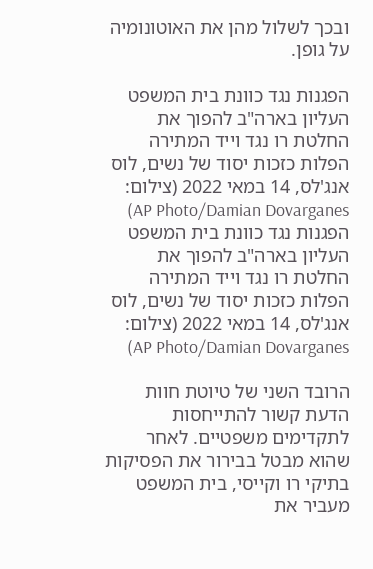ובכך לשלול מהן את האוטונומיה על גופן.

הפגנות נגד כוונת בית המשפט העליון בארה"ב להפוך את החלטת רו נגד וייד המתירה הפלות כזכות יסוד של נשים, לוס אנג'לס, 14 במאי 2022 (צילום: AP Photo/Damian Dovarganes)
הפגנות נגד כוונת בית המשפט העליון בארה"ב להפוך את החלטת רו נגד וייד המתירה הפלות כזכות יסוד של נשים, לוס אנג'לס, 14 במאי 2022 (צילום: AP Photo/Damian Dovarganes)

הרובד השני של טיוטת חוות הדעת קשור להתייחסות לתקדימים משפטיים. לאחר שהוא מבטל בבירור את הפסיקות בתיקי רו וקייסי, בית המשפט מעביר את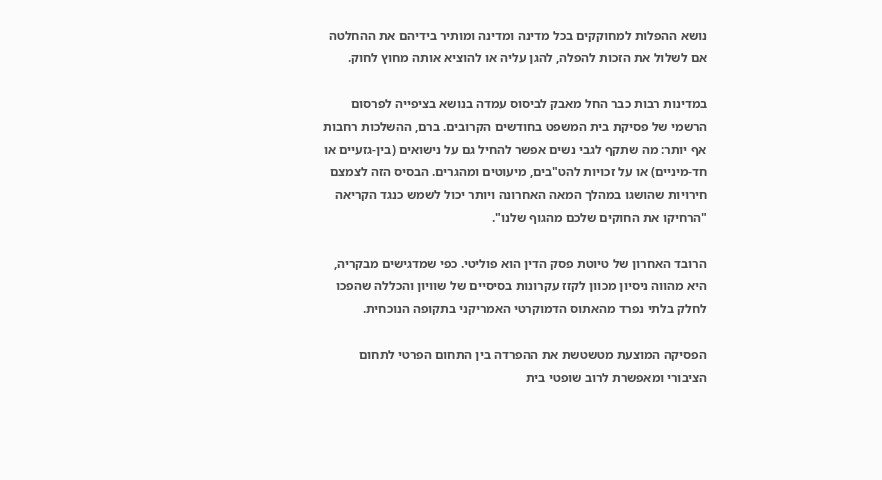נושא ההפלות למחוקקים בכל מדינה ומדינה ומותיר בידיהם את ההחלטה אם לשלול את הזכות להפלה, להגן עליה או להוציא אותה מחוץ לחוק.

במדינות רבות כבר החל מאבק לביסוס עמדה בנושא בציפייה לפרסום הרשמי של פסיקת בית המשפט בחודשים הקרובים. ברם, ההשלכות רחבות אף יותר: מה שתקף לגבי נשים אפשר להחיל גם על נישואים (בין-גזעיים או חד-מיניים) או על זכויות להט"בים, מיעוטים ומהגרים. הבסיס הזה לצמצם חירויות שהושגו במהלך המאה האחרונה ויותר יכול לשמש כנגד הקריאה "הרחיקו את החוקים שלכם מהגוף שלנו".

הרובד האחרון של טיוטת פסק הדין הוא פוליטי. כפי שמדגישים מבקריה, היא מהווה ניסיון מכוון לקזז עקרונות בסיסיים של שוויון והכללה שהפכו לחלק בלתי נפרד מהאתוס הדמוקרטי האמריקני בתקופה הנוכחית.

הפסיקה המוצעת מטשטשת את ההפרדה בין התחום הפרטי לתחום הציבורי ומאפשרת לרוב שופטי בית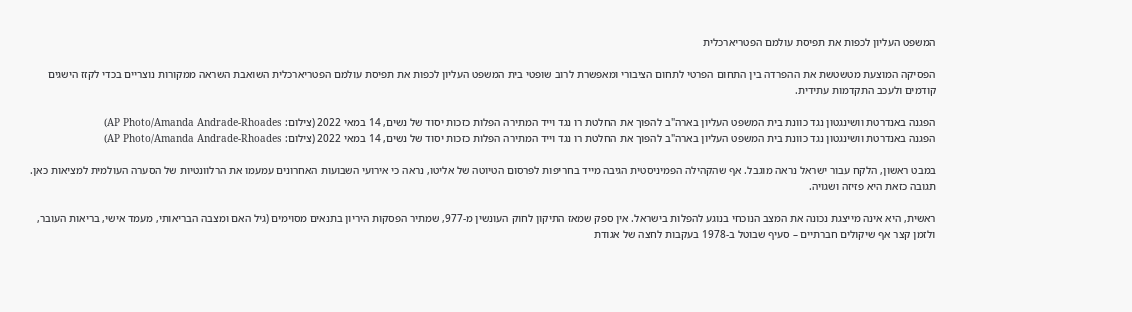המשפט העליון לכפות את תפיסת עולמם הפטריארכלית

הפסיקה המוצעת מטשטשת את ההפרדה בין התחום הפרטי לתחום הציבורי ומאפשרת לרוב שופטי בית המשפט העליון לכפות את תפיסת עולמם הפטריארכלית השואבת השראה ממקורות נוצריים בכדי לקזז הישגים קודמים ולעכב התקדמות עתידית.

הפגנה באנדרטת וושינגטון נגד כוונת בית המשפט העליון בארה"ב להפוך את החלטת רו נגד וייד המתירה הפלות כזכות יסוד של נשים, 14 במאי 2022 (צילום: AP Photo/Amanda Andrade-Rhoades)
הפגנה באנדרטת וושינגטון נגד כוונת בית המשפט העליון בארה"ב להפוך את החלטת רו נגד וייד המתירה הפלות כזכות יסוד של נשים, 14 במאי 2022 (צילום: AP Photo/Amanda Andrade-Rhoades)

במבט ראשון, הלקח עבור ישראל נראה מוגבל. אף שהקהילה הפמיניסטית הגיבה מייד בחריפות לפרסום הטיוטה של אליטו, נראה כי אירועי השבועות האחרונים עמעמו את הרלוונטיות של הסערה העולמית למציאות כאן. תגובה כזאת היא פזיזה ושגויה.

ראשית, היא אינה מייצגת נכונה את המצב הנוכחי בנוגע להפלות בישראל. אין ספק שמאז התיקון לחוק העונשין מ-977, שמתיר הפסקות היריון בתנאים מסוימים (גיל האם ומצבה הבריאותי, מעמד אישי, בריאות העובר, ולזמן קצר אף שיקולים חברתיים – סעיף שבוטל ב-1978 בעקבות לחצה של אגודת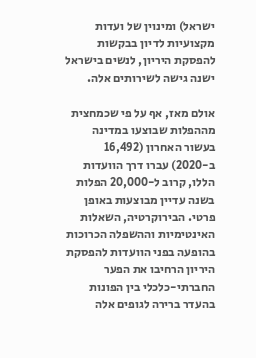ישראל) ומינוין של ועדות מקצועיות לדיון בבקשות להפסקת היריון, לנשים בישראל ישנה גישה לשירותים אלה.

אולם מאז, אף על פי שכמחצית מההפלות שבוצעו במדינה בעשור האחרון (16,492 ב-2020) עברו דרך הוועדות הללו, קרוב ל-20,000 הפלות בשנה עדיין מבוצעות באופן פרטי. הבירוקרטיה, השאלות האינטימיות וההשפלה הכרוכות בהופעה בפני הוועדות להפסקת היריון הרחיבו את הפער החברתי-כלכלי בין הפונות בהעדר ברירה לגופים אלה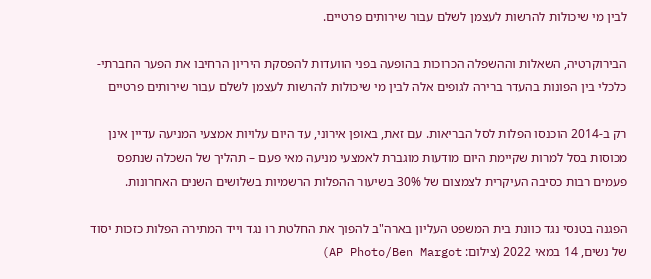לבין מי שיכולות להרשות לעצמן לשלם עבור שירותים פרטיים.

הבירוקרטיה, השאלות וההשפלה הכרוכות בהופעה בפני הוועדות להפסקת היריון הרחיבו את הפער החברתי-כלכלי בין הפונות בהעדר ברירה לגופים אלה לבין מי שיכולות להרשות לעצמן לשלם עבור שירותים פרטיים

רק ב-2014 הוכנסו הפלות לסל הבריאות. עם זאת, באופן אירוני, עד היום עלויות אמצעי המניעה עדיין אינן מכוסות בסל למרות שקיימת היום מודעות מוגברת לאמצעי מניעה מאי פעם – תהליך של השכלה שנתפס פעמים רבות כסיבה העיקרית לצמצום של 30% בשיעור ההפלות הרשמיות בשלושים השנים האחרונות.

הפגנה בטנסי נגד כוונת בית המשפט העליון בארה"ב להפוך את החלטת רו נגד וייד המתירה הפלות כזכות יסוד של נשים, 14 במאי 2022 (צילום: AP Photo/Ben Margot)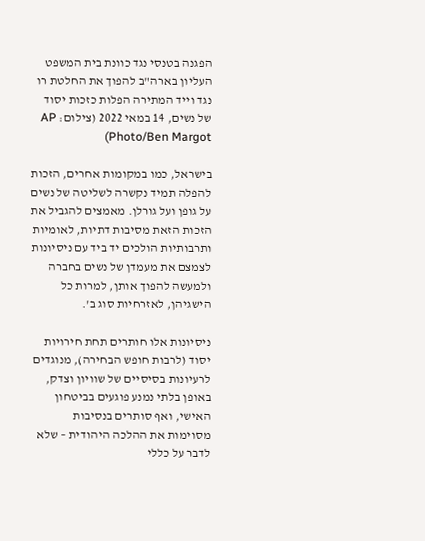הפגנה בטנסי נגד כוונת בית המשפט העליון בארה"ב להפוך את החלטת רו נגד וייד המתירה הפלות כזכות יסוד של נשים, 14 במאי 2022 (צילום: AP Photo/Ben Margot)

בישראל, כמו במקומות אחרים, הזכות להפלה תמיד נקשרה לשליטה של נשים על גופן ועל גורלן. מאמצים להגביל את הזכות הזאת מסיבות דתיות, לאומיות ותרבותיות הולכים יד ביד עם ניסיונות לצמצם את מעמדן של נשים בחברה ולמעשה להפוך אותן, למרות כל הישגיהן, לאזרחיות סוג ב'.

ניסיונות אלו חותרים תחת חירויות יסוד (לרבות חופש הבחירה), מנוגדים לרעיונות בסיסיים של שוויון וצדק, באופן בלתי נמנע פוגעים בביטחון האישי, ואף סותרים בנסיבות מסוימות את ההלכה היהודית – שלא לדבר על כללי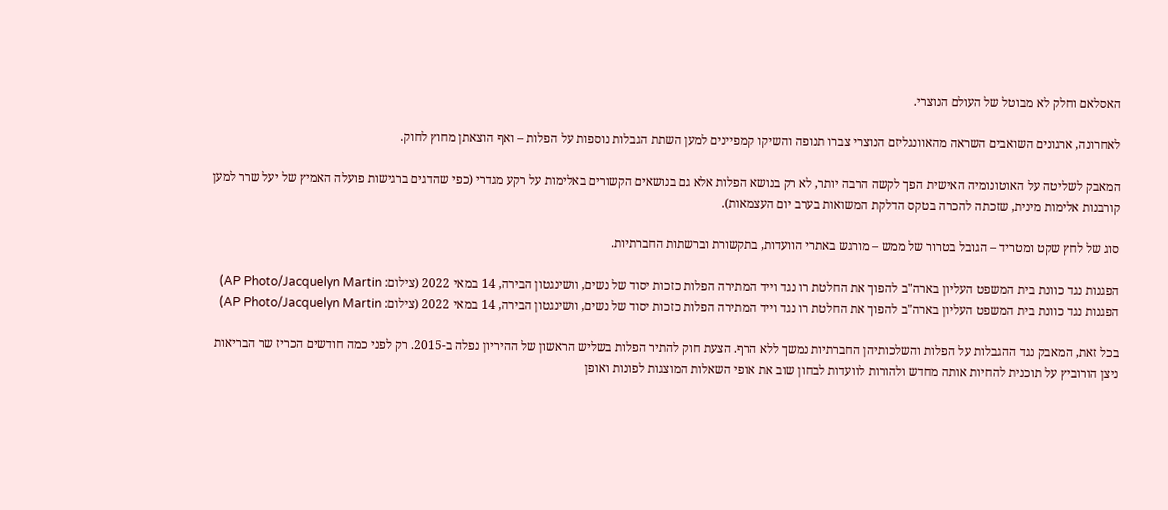האסלאם וחלק לא מבוטל של העולם הנוצרי.

לאחרונה, ארגונים השואבים השראה מהאוונגליזם הנוצרי צברו תנופה והשיקו קמפיינים למען השתת הגבלות נוספות על הפלות – ואף הוצאתן מחוץ לחוק.

המאבק לשליטה על האוטונומיה האישית הפך לקשה הרבה יותר, לא רק בנושא הפלות אלא גם בנושאים הקשורים באלימות על רקע מגדרי (כפי שהדגים ברגישות פועלה האמיץ של יעל שרר למען קורבנות אלימות מינית, שזכתה להכרה בטקס הדלקת המשואות בערב יום העצמאות).

סוג של לחץ שקט ומטריד – הגובל בטרור של ממש – מורגש באתרי הוועדות, בתקשורת וברשתות החברתיות.

הפגנות נגד כוונת בית המשפט העליון בארה"ב להפוך את החלטת רו נגד וייד המתירה הפלות כזכות יסוד של נשים, וושינגטון הבירה, 14 במאי 2022 (צילום: AP Photo/Jacquelyn Martin)
הפגנות נגד כוונת בית המשפט העליון בארה"ב להפוך את החלטת רו נגד וייד המתירה הפלות כזכות יסוד של נשים, וושינגטון הבירה, 14 במאי 2022 (צילום: AP Photo/Jacquelyn Martin)

בכל זאת, המאבק נגד ההגבלות על הפלות והשלכותיהן החברתיות נמשך ללא הרף. הצעת חוק להתיר הפלות בשליש הראשון של ההיריון נפלה ב-2015. רק לפני כמה חודשים הכריז שר הבריאות ניצן הורוביץ על תוכנית להחיות אותה מחדש ולהורות לוועדות לבחון שוב את אופי השאלות המוצגות לפונות ואופן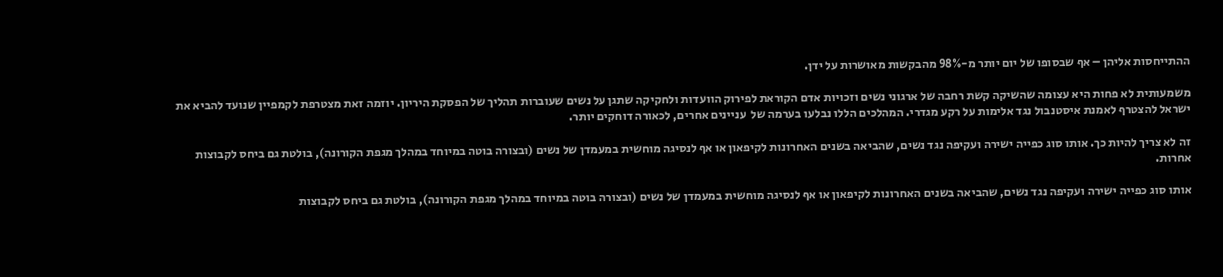ההתייחסות אליהן – אף שבסופו של יום יותר מ-98% מהבקשות מאושרות על ידן.

משמעותית לא פחות היא עצומה שהשיקה קשת רחבה של ארגוני נשים וזכויות אדם הקוראת לפירוק הוועדות ולחקיקה שתגן על נשים שעוברות תהליך של הפסקת היריון. יוזמה זאת מצטרפת לקמפיין שנועד להביא את ישראל להצטרף לאמנת איסטנבול נגד אלימות על רקע מגדרי. המהלכים הללו נבלעו בערמה של  עניינים אחרים, לכאורה דוחקים יותר.

זה לא צריך להיות כך. אותו סוג כפייה ישירה ועקיפה נגד נשים, שהביאה בשנים האחרונות לקיפאון או אף לנסיגה מוחשית במעמדן של נשים (ובצורה בוטה במיוחד במהלך מגפת הקורונה), בולטת גם ביחס לקבוצות אחרות.

אותו סוג כפייה ישירה ועקיפה נגד נשים, שהביאה בשנים האחרונות לקיפאון או אף לנסיגה מוחשית במעמדן של נשים (ובצורה בוטה במיוחד במהלך מגפת הקורונה), בולטת גם ביחס לקבוצות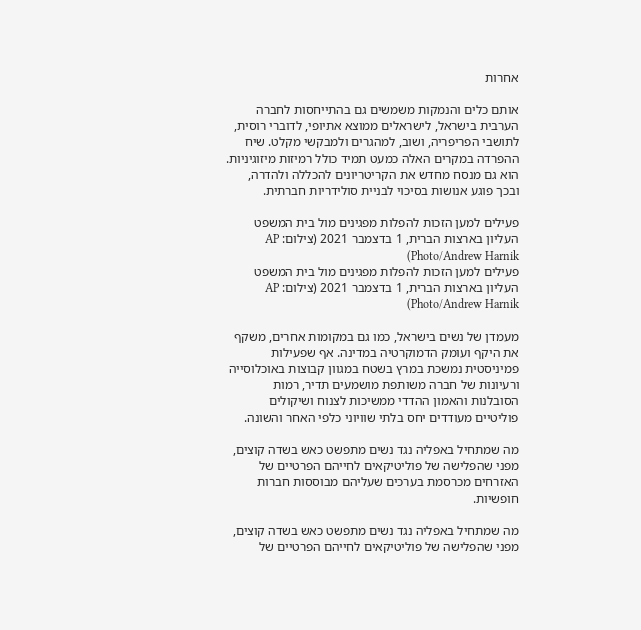אחרות

אותם כלים והנמקות משמשים גם בהתייחסות לחברה הערבית בישראל, לישראלים ממוצא אתיופי, לדוברי רוסית, לתושבי הפריפריה, ושוב, למהגרים ולמבקשי מקלט. שיח ההפרדה במקרים האלה כמעט תמיד כולל רמיזות מיזוגיניות. הוא גם מנסח מחדש את הקריטריונים להכללה ולהדרה, ובכך פוגע אנושות בסיכוי לבניית סולידריות חברתית.

פעילים למען הזכות להפלות מפגינים מול בית המשפט העליון בארצות הברית, 1 בדצמבר 2021 (צילום: AP Photo/Andrew Harnik)
פעילים למען הזכות להפלות מפגינים מול בית המשפט העליון בארצות הברית, 1 בדצמבר 2021 (צילום: AP Photo/Andrew Harnik)

מעמדן של נשים בישראל, כמו גם במקומות אחרים, משקף את היקף ועומק הדמוקרטיה במדינה. אף שפעילות פמיניסטית נמשכת במרץ בשטח במגוון קבוצות באוכלוסייה ורעיונות של חברה משותפת מושמעים תדיר, רמות הסובלנות והאמון ההדדי ממשיכות לצנוח ושיקולים פוליטיים מעודדים יחס בלתי שוויוני כלפי האחר והשונה.

מה שמתחיל באפליה נגד נשים מתפשט כאש בשדה קוצים, מפני שהפלישה של פוליטיקאים לחייהם הפרטיים של האזרחים מכרסמת בערכים שעליהם מבוססות חברות חופשיות.

מה שמתחיל באפליה נגד נשים מתפשט כאש בשדה קוצים, מפני שהפלישה של פוליטיקאים לחייהם הפרטיים של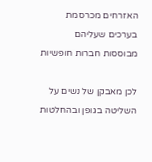האזרחים מכרסמת בערכים שעליהם מבוססות חברות חופשיות

לכן מאבקן של נשים על השליטה בגופן ובהחלטות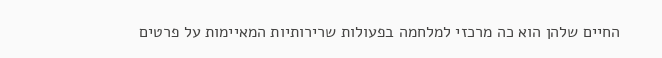החיים שלהן הוא כה מרכזי למלחמה בפעולות שרירותיות המאיימות על פרטים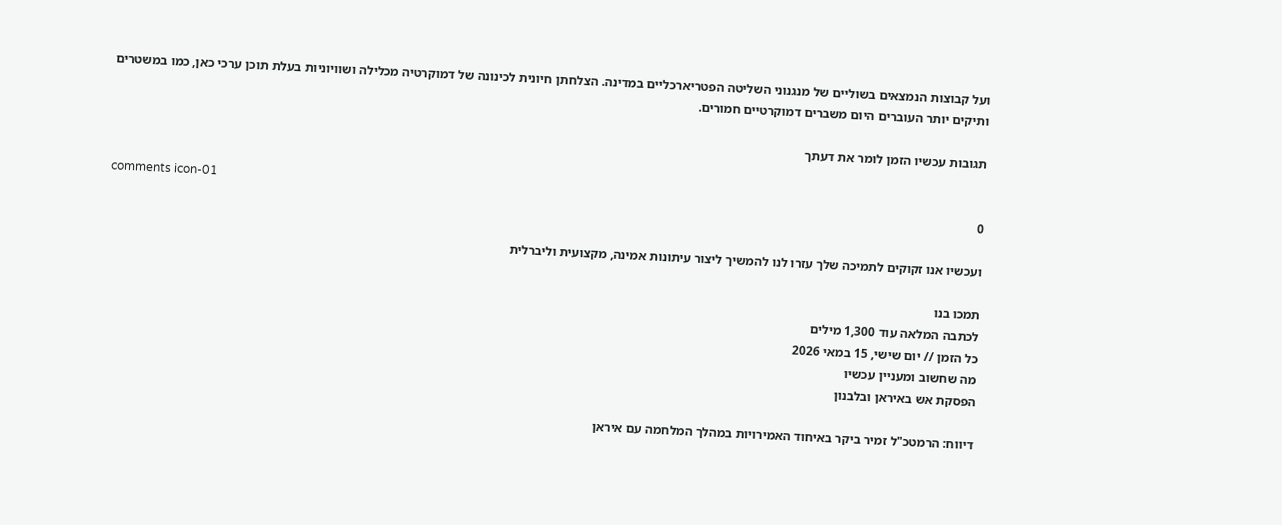ועל קבוצות הנמצאים בשוליים של מנגנוני השליטה הפטריארכליים במדינה. הצלחתן חיונית לכינונה של דמוקרטיה מכלילה ושוויוניות בעלת תוכן ערכי כאן, כמו במשטרים ותיקים יותר העוברים היום משברים דמוקרטיים חמורים.

תגובות עכשיו הזמן לומר את דעתך

comments icon-01
0

ועכשיו אנו זקוקים לתמיכה שלך עזרו לנו להמשיך ליצור עיתונות אמינה, מקצועית וליברלית

תמכו בנו
לכתבה המלאה עוד 1,300 מילים
כל הזמן // יום שישי, 15 במאי 2026
מה שחשוב ומעניין עכשיו
הפסקת אש באיראן ובלבנון

דיווח: הרמטכ"ל זמיר ביקר באיחוד האמירויות במהלך המלחמה עם איראן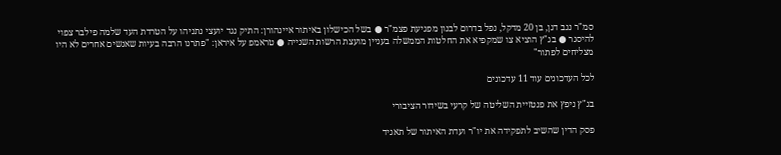סמ"ר נגב דגן, בן 20 מדקל, נפל בדרום לבנון מפגיעת פצמ"ר ● בשל הכישלון באיתור איינהורן: התיק נגד יועצי נתניהו על הטרדת העד שלמה פילבר צפוי להיסגר ● בג"ץ הוציא צו שמקפיא את החלטות הממשלה בעניין מועצת הרשות השנייה ● טראמפ על איראן: "פתרנו הרבה בעיות שאנשים אחרים לא היו מצליחים לפתור"

לכל העדכונים עוד 11 עדכונים

בג"ץ ניפץ את פנטזיית השליטה של קרעי בשידור הציבורי

פסק הדין שהשיב לתפקידה את יו"ר ועדת האיתור של תאגיד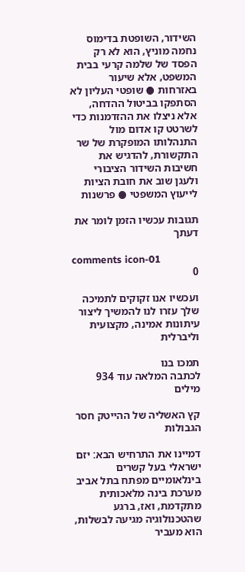השידור, השופטת בדימוס נחמה מוניץ, הוא לא רק הפסד של שלמה קרעי בבית המשפט, אלא שיעור באזרחות ● שופטי העליון לא הסתפקו בביטול ההדחה, אלא ניצלו את ההזדמנות כדי לשרטט קו אדום מול התנהלותו המופקרת של שר התקשורת, להדגיש את חשיבות השידור הציבורי ולעגן שוב את חובת הציות לייעוץ המשפטי ● פרשנות

תגובות עכשיו הזמן לומר את דעתך

comments icon-01
0

ועכשיו אנו זקוקים לתמיכה שלך עזרו לנו להמשיך ליצור עיתונות אמינה, מקצועית וליברלית

תמכו בנו
לכתבה המלאה עוד 934 מילים

קץ האשליה של ההייטק חסר הגבולות

דמיינו את התרחיש הבא: יזם ישראלי בעל קשרים בינלאומיים מפתח בתל אביב מערכת בינה מלאכותית מתקדמת, ואז, ברגע שהטכנולוגיה מגיעה לבשלות, הוא מעביר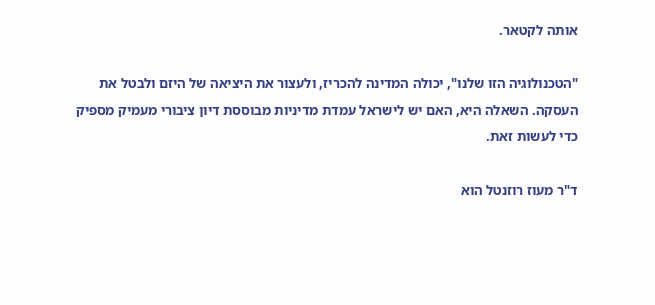אותה לקטאר.

"הטכנולוגיה הזו שלנו", יכולה המדינה להכריז, ולעצור את היציאה של היזם ולבטל את העסקה. השאלה היא, האם יש לישראל עמדת מדיניות מבוססת דיון ציבורי מעמיק מספיק כדי לעשות זאת.

ד"ר מעוז רוזנטל הוא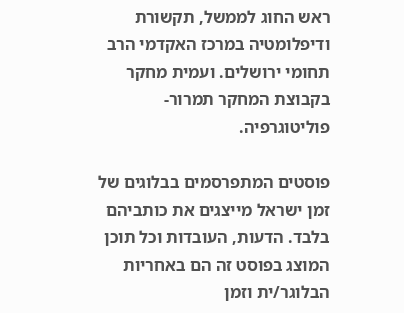ראש החוג לממשל, תקשורת ודיפלומטיה במרכז האקדמי הרב תחומי ירושלים. ועמית מחקר בקבוצת המחקר תמרור-פוליטוגרפיה.

פוסטים המתפרסמים בבלוגים של זמן ישראל מייצגים את כותביהם בלבד. הדעות, העובדות וכל תוכן המוצג בפוסט זה הם באחריות הבלוגר/ית וזמן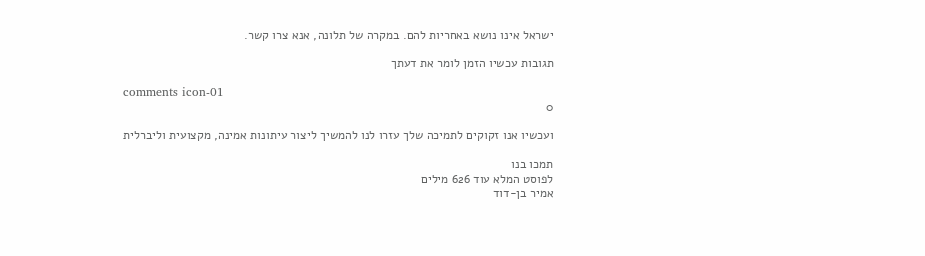ישראל אינו נושא באחריות להם. במקרה של תלונה, אנא צרו קשר.

תגובות עכשיו הזמן לומר את דעתך

comments icon-01
0

ועכשיו אנו זקוקים לתמיכה שלך עזרו לנו להמשיך ליצור עיתונות אמינה, מקצועית וליברלית

תמכו בנו
לפוסט המלא עוד 626 מילים
אמיר בן-דוד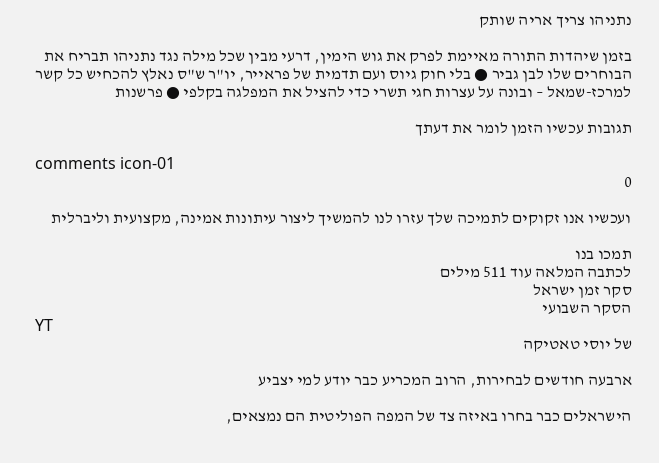נתניהו צריך אריה שותק

בזמן שיהדות התורה מאיימת לפרק את גוש הימין, דרעי מבין שכל מילה נגד נתניהו תבריח את הבוחרים שלו לבן גביר ● בלי חוק גיוס ועם תדמית של פראייר, יו"ר ש"ס נאלץ להכחיש כל קשר למרכז-שמאל – ובונה על עצרות חגי תשרי כדי להציל את המפלגה בקלפי ● פרשנות

תגובות עכשיו הזמן לומר את דעתך

comments icon-01
0

ועכשיו אנו זקוקים לתמיכה שלך עזרו לנו להמשיך ליצור עיתונות אמינה, מקצועית וליברלית

תמכו בנו
לכתבה המלאה עוד 511 מילים
סקר זמן ישראל
הסקר השבועי
YT
של יוסי טאטיקה

ארבעה חודשים לבחירות, הרוב המכריע כבר יודע למי יצביע

הישראלים כבר בחרו באיזה צד של המפה הפוליטית הם נמצאים,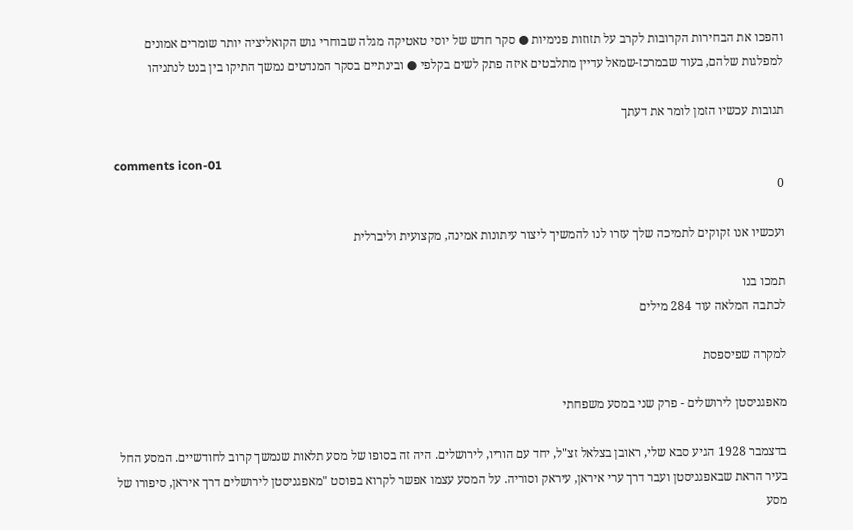והפכו את הבחירות הקרובות לקרב על תזוזות פנימיות ● סקר חדש של יוסי טאטיקה מגלה שבוחרי גוש הקואליציה יותר שומרים אמונים למפלגות שלהם, בעוד שבמרכז-שמאל עדיין מתלבטים איזה פתק לשים בקלפי ● ובינתיים בסקר המנדטים נמשך התיקו בין בנט לנתניהו

תגובות עכשיו הזמן לומר את דעתך

comments icon-01
0

ועכשיו אנו זקוקים לתמיכה שלך עזרו לנו להמשיך ליצור עיתונות אמינה, מקצועית וליברלית

תמכו בנו
לכתבה המלאה עוד 284 מילים

למקרה שפיספסת

מאפגניסטן לירושלים - פרק שני במסע משפחתי

בדצמבר 1928 הגיע סבא שלי, ראובן בצלאל זצ"ל, יחד עם הוריו, לירושלים. היה זה בסופו של מסע תלאות שנמשך קרוב לחודשיים. המסע החל בעיר הראת שבאפגניסטן ועבר דרך ערי איראן, עיראק וסוריה. על המסע עצמו אפשר לקרוא בפוסט "מאפגניסטן לירושלים דרך איראן, סיפורו של מסע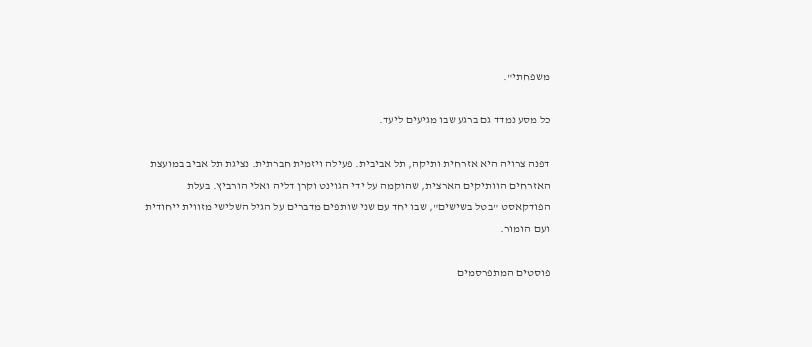משפחתי".

כל מסע נמדד גם ברגע שבו מגיעים ליעד.

דפנה צרויה היא אזרחית ותיקה, תל אביבית. פעילה ויזמית חברתית. נציגת תל אביב במועצת האזרחים הוותיקים הארצית, שהוקמה על ידי הגוינט וקרן דליה ואלי הורביץ. בעלת הפודקאסט "בטל בשישים", שבו יחד עם שני שותפים מדברים על הגיל השלישי מזווית ייחודית ועם הומור.

פוסטים המתפרסמים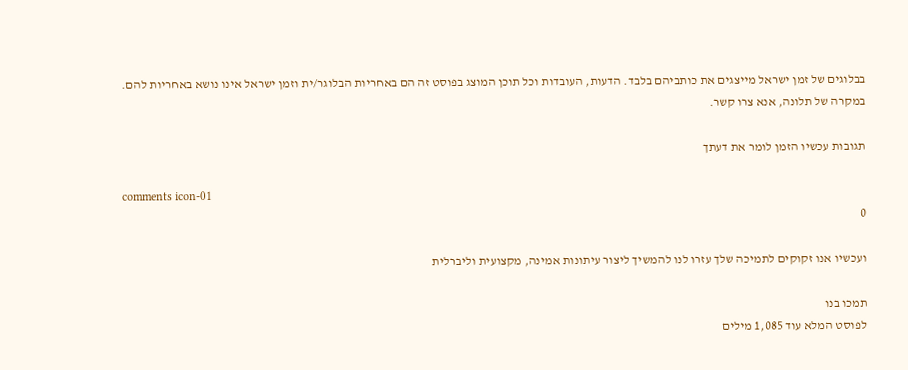בבלוגים של זמן ישראל מייצגים את כותביהם בלבד. הדעות, העובדות וכל תוכן המוצג בפוסט זה הם באחריות הבלוגר/ית וזמן ישראל אינו נושא באחריות להם. במקרה של תלונה, אנא צרו קשר.

תגובות עכשיו הזמן לומר את דעתך

comments icon-01
0

ועכשיו אנו זקוקים לתמיכה שלך עזרו לנו להמשיך ליצור עיתונות אמינה, מקצועית וליברלית

תמכו בנו
לפוסט המלא עוד 1,085 מילים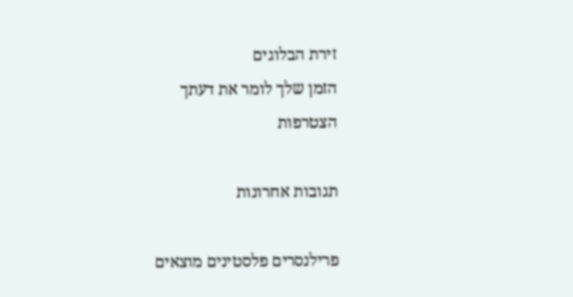זירת הבלוגים
הזמן שלך לומר את דעתך
הצטרפות

תגובות אחרונות

פרילנסרים פלסטינים מוצאים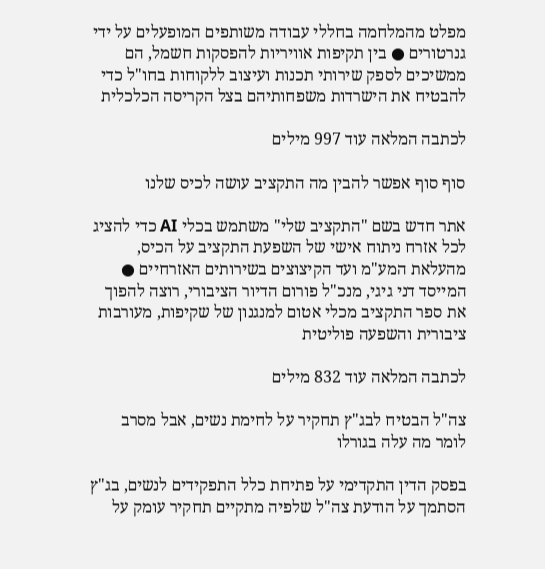מפלט מהמלחמה בחללי עבודה משותפים המופעלים על ידי גנרטורים ● בין תקיפות אוויריות להפסקות חשמל, הם ממשיכים לספק שירותי תכנות ועיצוב ללקוחות בחו"ל כדי להבטיח את הישרדות משפחותיהם בצל הקריסה הכלכלית

לכתבה המלאה עוד 997 מילים

סוף סוף אפשר להבין מה התקציב עושה לכיס שלנו

אתר חדש בשם "התקציב שלי" משתמש בכלי AI כדי להציג לכל אזרח ניתוח אישי של השפעת התקציב על הכיס, מהעלאת המע"מ ועד הקיצוצים בשירותים האזרחיים ● המייסד דני גיגי, מנכ"ל פורום הדיור הציבורי, רוצה להפוך את ספר התקציב מכלי אטום למנגנון של שקיפות, מעורבות ציבורית והשפעה פוליטית

לכתבה המלאה עוד 832 מילים

צה"ל הבטיח לבג"ץ תחקיר על לחימת נשים, אבל מסרב לומר מה עלה בגורלו

בפסק הדין התקדימי על פתיחת כלל התפקידים לנשים, בג"ץ הסתמך על הודעת צה"ל שלפיה מתקיים תחקיר עומק על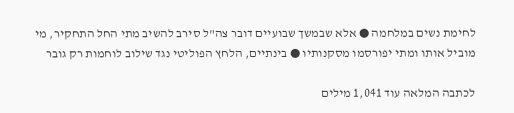לחימת נשים במלחמה ● אלא שבמשך שבועיים דובר צה"ל סירב להשיב מתי החל התחקיר, מי מוביל אותו ומתי יפורסמו מסקנותיו ● בינתיים, הלחץ הפוליטי נגד שילוב לוחמות רק גובר

לכתבה המלאה עוד 1,041 מילים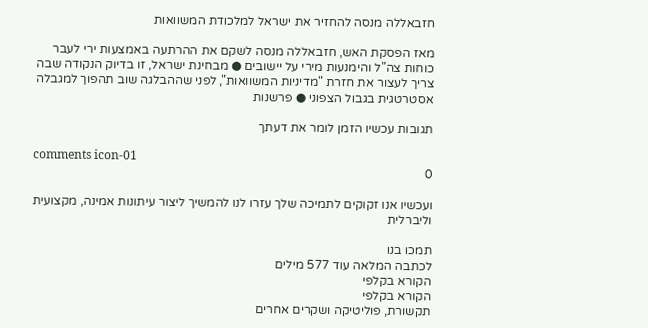חזבאללה מנסה להחזיר את ישראל למלכודת המשוואות

מאז הפסקת האש, חזבאללה מנסה לשקם את ההרתעה באמצעות ירי לעבר כוחות צה"ל והימנעות מירי על יישובים ● מבחינת ישראל, זו בדיוק הנקודה שבה צריך לעצור את חזרת "מדיניות המשוואות", לפני שההבלגה שוב תהפוך למגבלה אסטרטגית בגבול הצפוני ● פרשנות

תגובות עכשיו הזמן לומר את דעתך

comments icon-01
0

ועכשיו אנו זקוקים לתמיכה שלך עזרו לנו להמשיך ליצור עיתונות אמינה, מקצועית וליברלית

תמכו בנו
לכתבה המלאה עוד 577 מילים
הקורא בקלפי
הקורא בקלפי
תקשורת, פוליטיקה ושקרים אחרים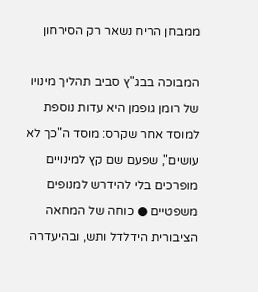ממבחן הריח נשאר רק הסירחון

המבוכה בבג"ץ סביב תהליך מינויו של רומן גופמן היא עדות נוספת למוסד אחר שקרס: מוסד ה"כך לא עושים", שפעם שם קץ למינויים מופרכים בלי להידרש למנופים משפטיים ● כוחה של המחאה הציבורית הידלדל ותש, ובהיעדרה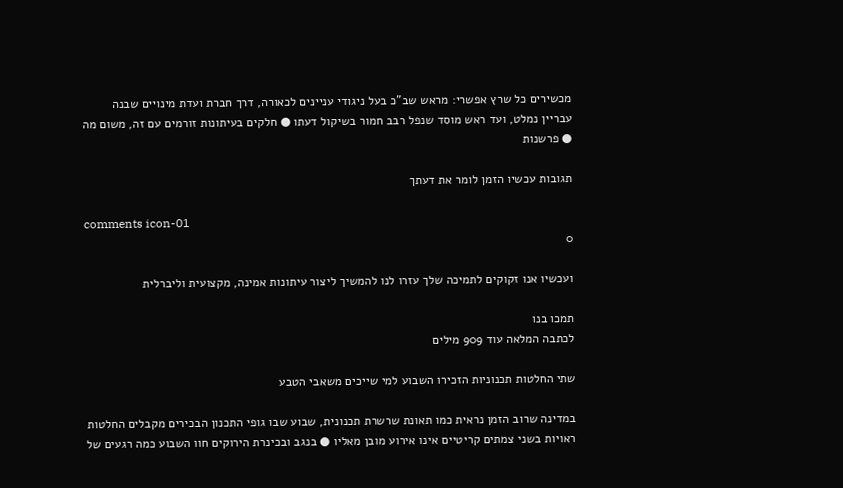מכשירים כל שרץ אפשרי: מראש שב"כ בעל ניגודי עניינים לכאורה, דרך חברת ועדת מינויים שבנה עבריין נמלט, ועד ראש מוסד שנפל רבב חמור בשיקול דעתו ● חלקים בעיתונות זורמים עם זה, משום מה ● פרשנות

תגובות עכשיו הזמן לומר את דעתך

comments icon-01
0

ועכשיו אנו זקוקים לתמיכה שלך עזרו לנו להמשיך ליצור עיתונות אמינה, מקצועית וליברלית

תמכו בנו
לכתבה המלאה עוד 909 מילים

שתי החלטות תכנוניות הזכירו השבוע למי שייכים משאבי הטבע

במדינה שרוב הזמן נראית כמו תאונת שרשרת תכנונית, שבוע שבו גופי התכנון הבכירים מקבלים החלטות ראויות בשני צמתים קריטיים אינו אירוע מובן מאליו ● בנגב ובכינרת הירוקים חוו השבוע כמה רגעים של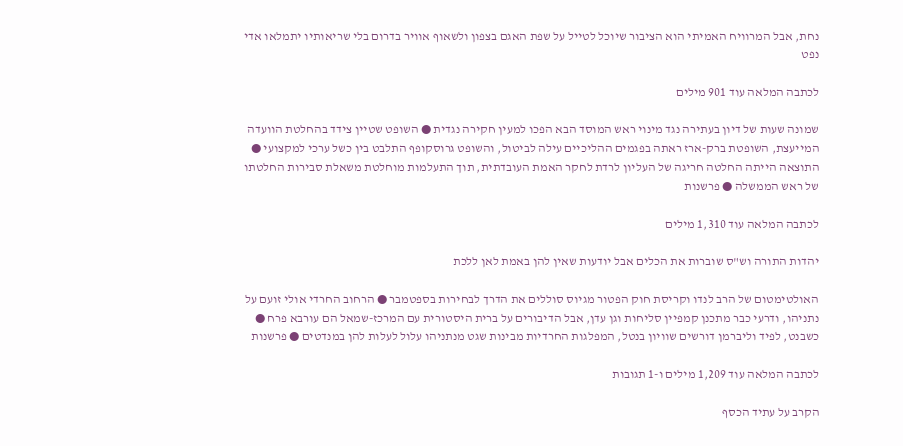נחת, אבל המרוויח האמיתי הוא הציבור שיוכל לטייל על שפת האגם בצפון ולשאוף אוויר בדרום בלי שריאותיו יתמלאו אדי נפט

לכתבה המלאה עוד 901 מילים

שמונה שעות של דיון בעתירה נגד מינוי ראש המוסד הבא הפכו למעין חקירה נגדית ● השופט שטיין צידד בהחלטת הוועדה המייעצת, השופטת ברק-ארז ראתה בפגמים ההליכיים עילה לביטול, והשופט גרוסקופף התלבט בין כשל ערכי למקצועי ● התוצאה הייתה החלטה חריגה של העליון לרדת לחקר האמת העובדתית, תוך התעלמות מוחלטת משאלת סבירות החלטתו של ראש הממשלה ● פרשנות

לכתבה המלאה עוד 1,310 מילים

יהדות התורה וש"ס שוברות את הכלים אבל יודעות שאין להן באמת לאן ללכת

האולטימטום של הרב לנדו וקריסת חוק הפטור מגיוס סוללים את הדרך לבחירות בספטמבר ● הרחוב החרדי אולי זועם על נתניהו, ודרעי כבר מתכנן קמפיין סליחות וגן עדן, אבל הדיבורים על ברית היסטורית עם המרכז-שמאל הם עורבא פרח ● כשבנט, לפיד וליברמן דורשים שוויון בנטל, המפלגות החרדיות מבינות שגט מנתניהו עלול לעלות להן במנדטים ● פרשנות

לכתבה המלאה עוד 1,209 מילים ו-1 תגובות

הקרב על עתיד הכסף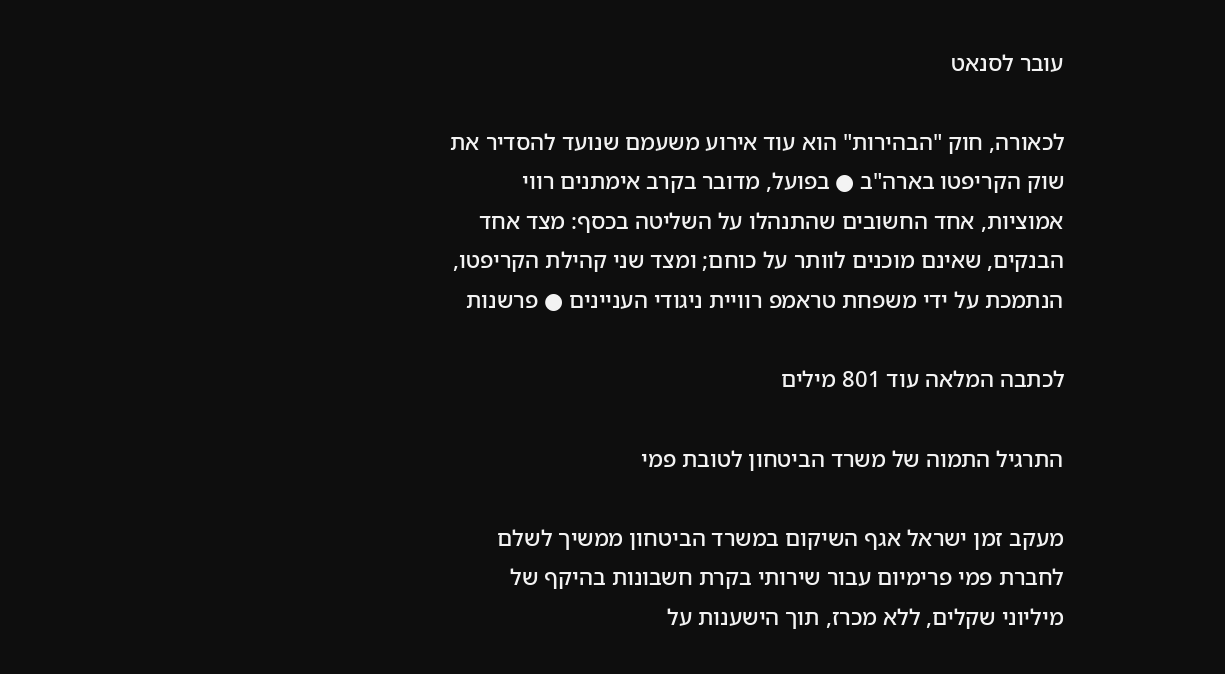עובר לסנאט

לכאורה, חוק "הבהירות" הוא עוד אירוע משעמם שנועד להסדיר את שוק הקריפטו בארה"ב ● בפועל, מדובר בקרב אימתנים רווי אמוציות, אחד החשובים שהתנהלו על השליטה בכסף: מצד אחד הבנקים, שאינם מוכנים לוותר על כוחם; ומצד שני קהילת הקריפטו, הנתמכת על ידי משפחת טראמפ רוויית ניגודי העניינים ● פרשנות

לכתבה המלאה עוד 801 מילים

התרגיל התמוה של משרד הביטחון לטובת פמי

מעקב זמן ישראל אגף השיקום במשרד הביטחון ממשיך לשלם לחברת פמי פרימיום עבור שירותי בקרת חשבונות בהיקף של מיליוני שקלים, ללא מכרז, תוך הישענות על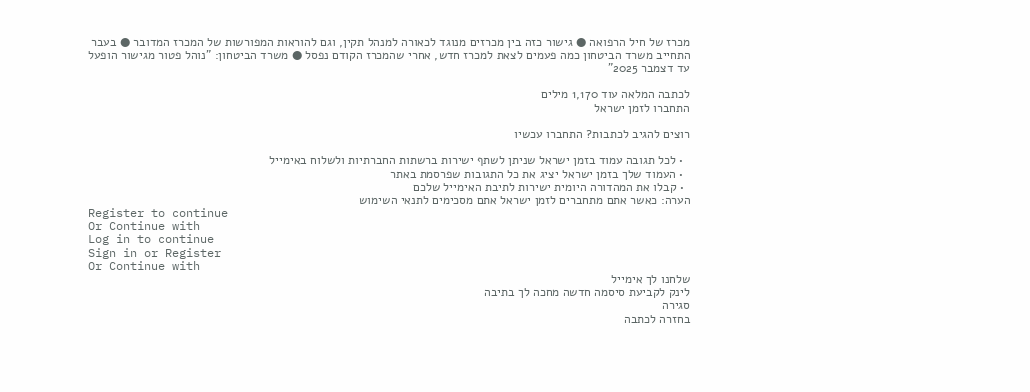מכרז של חיל הרפואה ● גישור כזה בין מכרזים מנוגד לכאורה למנהל תקין, וגם להוראות המפורשות של המכרז המדובר ● בעבר התחייב משרד הביטחון כמה פעמים לצאת למכרז חדש, אחרי שהמכרז הקודם נפסל ● משרד הביטחון: "נוהל פטור מגישור הופעל עד דצמבר 2025”

לכתבה המלאה עוד 1,170 מילים
התחברו לזמן ישראל

רוצים להגיב לכתבות? התחברו עכשיו

  • לכל תגובה עמוד בזמן ישראל שניתן לשתף ישירות ברשתות החברתיות ולשלוח באימייל
  • העמוד שלך בזמן ישראל יציג את כל התגובות שפרסמת באתר
  • קבלו את המהדורה היומית ישירות לתיבת האימייל שלכם
הערה: כאשר אתם מתחברים לזמן ישראל אתם מסכימים לתנאי השימוש
Register to continue
Or Continue with
Log in to continue
Sign in or Register
Or Continue with
שלחנו לך אימייל
לינק לקביעת סיסמה חדשה מחכה לך בתיבה
סגירה
בחזרה לכתבה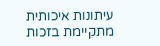עיתונות איכותית מתקיימת בזכות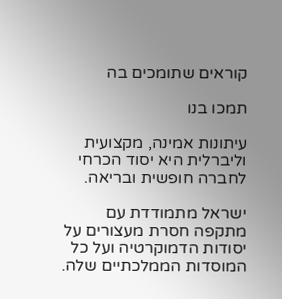קוראים שתומכים בה

תמכו בנו

עיתונות אמינה, מקצועית וליברלית היא יסוד הכרחי לחברה חופשית ובריאה.

ישראל מתמודדת עם מתקפה חסרת מעצורים על יסודות הדמוקרטיה ועל כל המוסדות הממלכתיים שלה.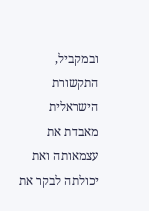ובמקביל, התקשורת הישראלית מאבדת את עצמאותה ואת יכולתה לבקר את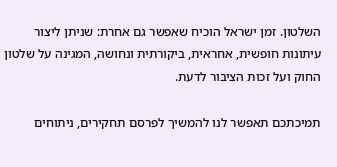השלטון. זמן ישראל הוכיח שאפשר גם אחרת: שניתן ליצור עיתונות חופשית, אחראית, ביקורתית ונחושה, המגינה על שלטון החוק ועל זכות הציבור לדעת.

תמיכתכם תאפשר לנו להמשיך לפרסם תחקירים, ניתוחים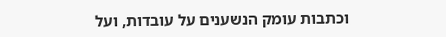וכתבות עומק הנשענים על עובדות, ועל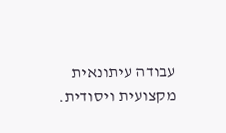עבודה עיתונאית מקצועית ויסודית.